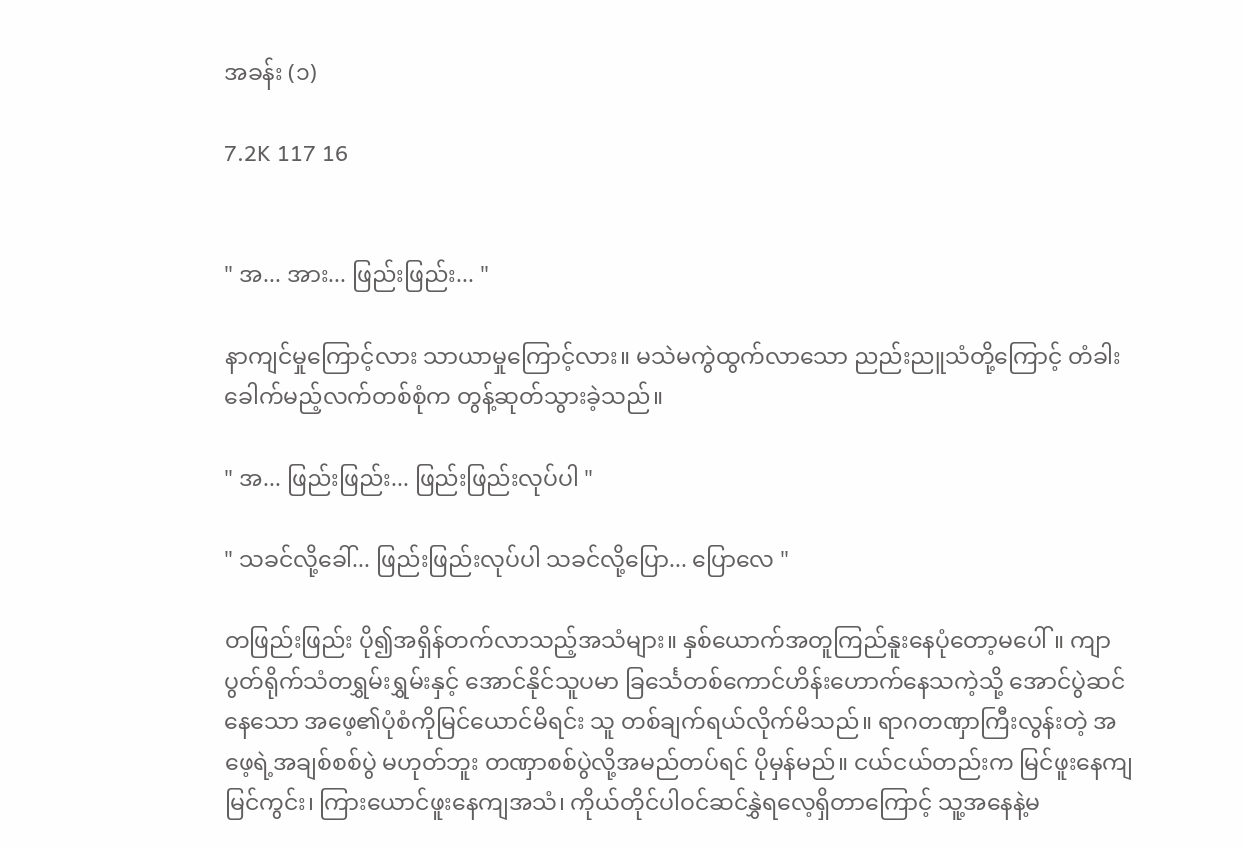အခန်း (၁)

7.2K 117 16


" အ... အား... ဖြည်းဖြည်း... "

နာကျင်မှုကြောင့်လား သာယာမှုကြောင့်လား။ မသဲမကွဲထွက်လာသော ညည်းညူသံတို့ကြောင့် တံခါးခေါက်မည့်လက်တစ်စုံက တွန့်ဆုတ်သွားခဲ့သည်။

" အ... ဖြည်းဖြည်း... ဖြည်းဖြည်းလုပ်ပါ "

" သခင်လို့ခေါ်... ဖြည်းဖြည်းလုပ်ပါ သခင်လို့ပြော... ပြောလေ "

တဖြည်းဖြည်း ပို၍အရှိန်တက်လာသည့်အသံများ။ နှစ်ယောက်အတူကြည်နူးနေပုံတော့မပေါ်။ ကျာပွတ်ရိုက်သံတရွှမ်းရွှမ်းနှင့် အောင်နိုင်သူပမာ ခြင်္သေတစ်ကောင်ဟိန်းဟောက်နေသကဲ့သို့ အောင်ပွဲဆင်နေသော အဖေ့၏ပုံစံကိုမြင်ယောင်မိရင်း သူ တစ်ချက်ရယ်လိုက်မိသည်။ ရာဂတဏှာကြီးလွန်းတဲ့ အဖေ့ရဲ့အချစ်စစ်ပွဲ မဟုတ်ဘူး တဏှာစစ်ပွဲလို့အမည်တပ်ရင် ပိုမှန်မည်။ ငယ်ငယ်တည်းက မြင်ဖူးနေကျမြင်ကွင်း၊ ကြားယောင်ဖူးနေကျအသံ၊ ကိုယ်တိုင်ပါဝင်ဆင်နွှဲရလေ့ရှိတာကြောင့် သူ့အနေနဲ့မ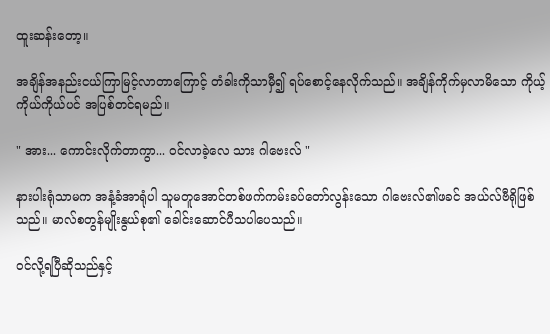ထူးဆန်းတော့။

အချိန်အနည်းငယ်ကြာမြင့်လာတာကြောင့် တံခါးကိုသာမှီ၍ ရပ်စောင့်နေလိုက်သည်။ အချိန်ကိုက်မှလာမိသော ကိုယ့်ကိုယ်ကိုယ်ပင် အပြစ်တင်ရမည်။

" အား... ကောင်းလိုက်တာကွာ... ဝင်လာခဲ့လေ သား ဂါဗေးလ် "

နားပါးရုံသာမက အနံ့ခံအာရုံပါ သူမတူအောင်တစ်ဖက်ကမ်းခပ်တော်လွန်းသော ဂါဗေးလ်၏ဖခင် အယ်လ်ဗီရိုဖြစ်သည်။ မာလ်စတွန်မျိုးနွယ်စု၏ ခေါင်းဆောင်ပီသပါပေသည်။

ဝင်လို့ရပြီဆိုသည်နှင့်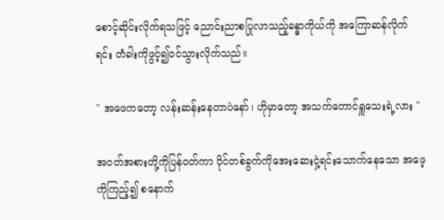စောင့်ဆိုင်းလိုက်ရသဖြင့် ညောင်းညာစပြုလာသည့်ခန္ဓာကိုယ်ကို အကြောဆန်လိုက်ရင်း တံခါးကိုဖွင့်၍ဝင်သွားလိုက်သည်။

" အဖေကတော့ လန်းဆန်းနေတာပဲနော်၊ ဟိုမှာတော့ အသက်တောင်ရှူသေးရဲ့လား "

အဝတ်အစားတို့ကိုပြန်ဝတ်ကာ ဝိုင်တစ်ခွက်ကိုအေးဆေးငှဲ့ရင်းသောက်နေသော အဖေ့ကိုကြည့်၍ စနောက်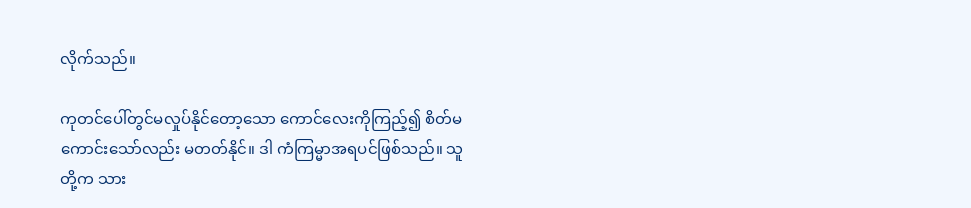လိုက်သည်။

ကုတင်ပေါ်တွင်မလှုပ်နိုင်တော့သော ကောင်လေးကိုကြည့်၍ စိတ်မကောင်းသော်လည်း မတတ်နိုင်။ ဒါ ကံကြမ္မာအရပင်ဖြစ်သည်။ သူတို့က သား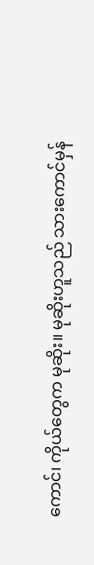ကောင်၊ ကိုယ်တွေက မုဆိုး။ မုဆိုးဟူသည် သားကောင်မှန်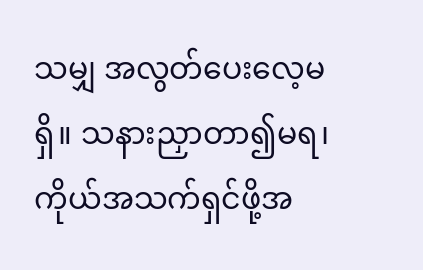သမျှ အလွတ်ပေးလေ့မရှိ။ သနားညှာတာ၍မရ၊ ကိုယ်အသက်ရှင်ဖို့အ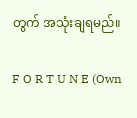တွက် အသုံးချရမည်။

F O R T U N E (Own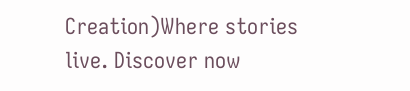Creation)Where stories live. Discover now